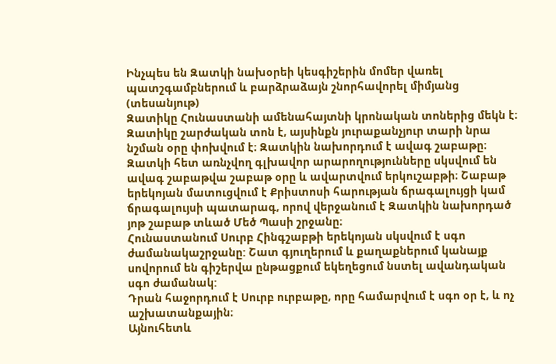Ինչպես են Զատկի նախօրեի կեսգիշերին մոմեր վառել պատշգամբներում և բարձրաձայն շնորհավորել միմյանց (տեսանյութ)
Զատիկը Հունաստանի ամենահայտնի կրոնական տոներից մեկն է։ Զատիկը շարժական տոն է, այսինքն յուրաքանչյուր տարի նրա նշման օրը փոխվում է։ Զատկին նախորդում է ավագ շաբաթը։ Զատկի հետ առնչվող գլխավոր արարողությունները սկսվում են ավագ շաբաթվա շաբաթ օրը և ավարտվում երկուշաբթի։ Շաբաթ երեկոյան մատուցվում է Քրիստոսի հարության ճրագալույցի կամ ճրագալույսի պատարագ, որով վերջանում է Զատկին նախորդած յոթ շաբաթ տևած Մեծ Պասի շրջանը։
Հունաստանում Սուրբ Հինգշաբթի երեկոյան սկսվում է սգո ժամանակաշրջանը: Շատ գյուղերում և քաղաքներում կանայք սովորում են գիշերվա ընթացքում եկեղեցում նստել ավանդական սգո ժամանակ:
Դրան հաջորդում է Սուրբ ուրբաթը, որը համարվում է սգո օր է, և ոչ աշխատանքային։
Այնուհետև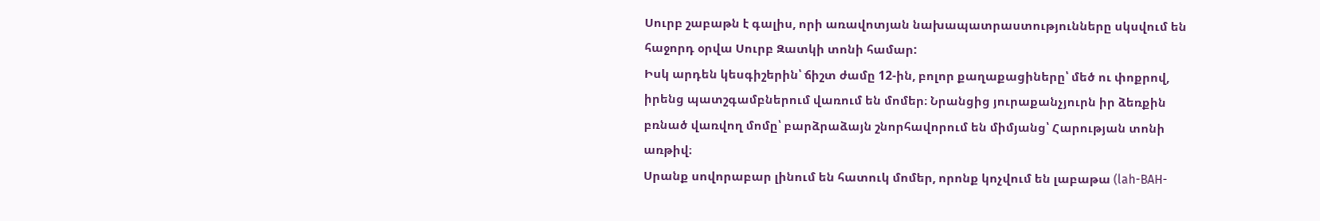Սուրբ շաբաթն է գալիս, որի առավոտյան նախապատրաստությունները սկսվում են հաջորդ օրվա Սուրբ Զատկի տոնի համար:
Իսկ արդեն կեսգիշերին՝ ճիշտ ժամը 12-ին, բոլոր քաղաքացիները՝ մեծ ու փոքրով, իրենց պատշգամբներում վառում են մոմեր։ Նրանցից յուրաքանչյուրն իր ձեռքին բռնած վառվող մոմը՝ բարձրաձայն շնորհավորում են միմյանց՝ Հարության տոնի առթիվ։
Սրանք սովորաբար լինում են հատուկ մոմեր, որոնք կոչվում են լաբաթա (lah-BAH-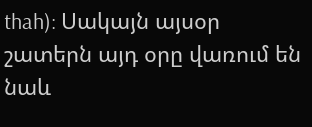thah): Սակայն այսօր շատերն այդ օրը վառում են նաև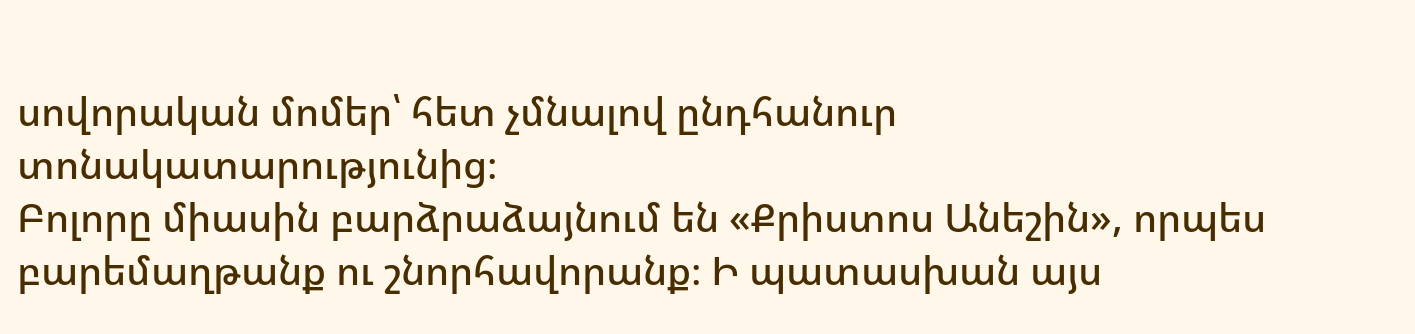սովորական մոմեր՝ հետ չմնալով ընդհանուր տոնակատարությունից։
Բոլորը միասին բարձրաձայնում են «Քրիստոս Անեշին», որպես բարեմաղթանք ու շնորհավորանք։ Ի պատասխան այս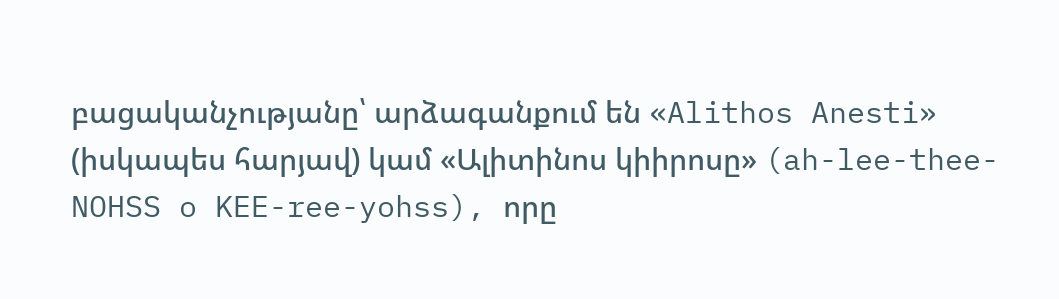բացականչությանը՝ արձագանքում են «Alithos Anesti» (իսկապես հարյավ) կամ «Ալիտինոս կիիրոսը» (ah-lee-thee- NOHSS o KEE-ree-yohss), որը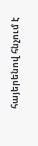հայերենով հնչում է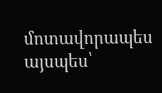մոտավորապես այսպես՝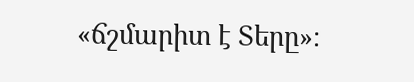«ճշմարիտ է Տերը»։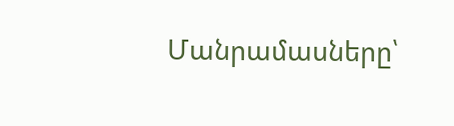Մանրամասները՝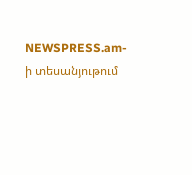NEWSPRESS.am-ի տեսանյութում